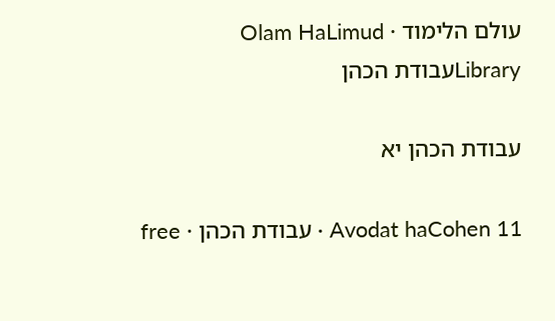עולם הלימוד · Olam HaLimud
Libraryעבודת הכהן

עבודת הכהן יא

Avodat haCohen 11 · עבודת הכהן · free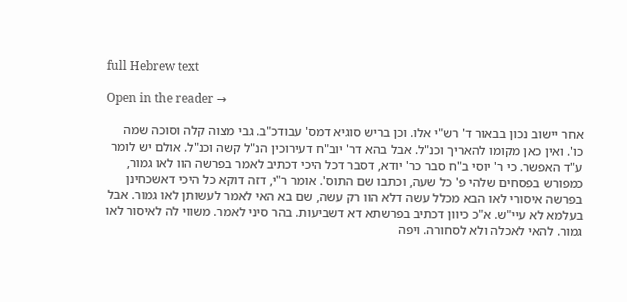full Hebrew text

Open in the reader →

אחר יישוב נכון בבאור ד' רש"י אלו. וכן בריש סוגיא דמס' עבודכ"ב. גבי מצוה קלה וסוכה שמה כו'. ואין כאן מקומו להאריך וכנ"ל. אבל בהא דר' יוב"ח דעירוכין הנ"ל קשה וכנ"ל. אולם יש לומר ע"ד האפשר. כי ר' יוסי ב"ח סבר כר' יודא, דסבר דכל היכי דכתיב לאמר בפרשה הוו לאו גמור, כמפורש בפסחים שלהי פ' כל שעה, וכתבו שם התוס'. אומר ר"י, דזה דוקא כל היכי דאשכחינן בפרשה איסורי לאו הבא מכלל עשה דלא הוו רק עשה, שם בא האי לאמר לעשותן לאו גמור. אבל בעלמא לא עיי"ש. א"כ כיוון דכתיב בפרשתא דא דשביעות. בהר סיני לאמר. משווי לה לאיסור לאו גמור. להאי לאכלה ולא לסחורה. ויפה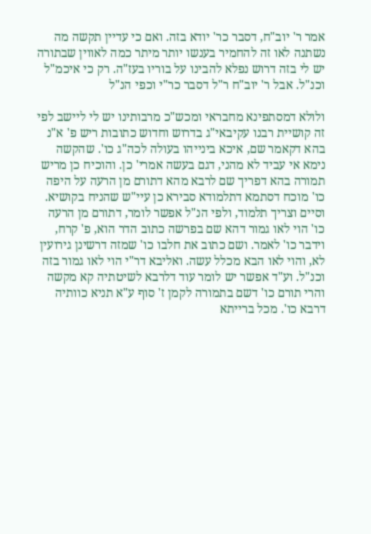אמר ר' יוב"ח, דסבר כר' יודא בזה. ואם כי עדיין תקשה מה נשתנה לאו זה להחמיר בענשו יותר מיתר כמה לאווין שבתורה יש לי בזה דרוש נפלא להבינו על בוריו בעז"ה. רק כי איכמ"ל וכנ"ל. אבל ר' יוב"ח ר"ל דסבר כר"י וכפי הנ"ל

ולולא דמסתפינא מחבראי ומכש"כ מרבותינו יש לי ליישב לפי זה קושיית רבנו עקיבאי"ג בדרוש וחדוש כתובות ריש פ' א"נ בהא דקאמר שם, איכא בינייהו בעולה לכה"ג כו'. שהקשה נימא אי עביד לא מהני, דגם בעשה אמרי' כן. והוכיח כן מריש תמורה בהא דפריך שם לרבא מהא דתורם מן הרעה על היפה כו' מוכח דסתמא דתלמודא סבירא כן עיי"ש שהניח בקושיא. וסיים וצריך תלמוד, ולפי הנ"ל אפשר לומר, דתורם מן הרעה כו' הוי לאו גמור דהא שם בפרשה כתוב הדר הוא, פ' קרח, וידבר כו' לאמר. ושם כתוב את חלבו כו' שמזה דרשינן גירועין לא, והוי לאו הבא מכלל עשה. ואליבא דר"י הוי לאו גמור בזה וכנ"ל. וע"ד אפשר יש לומר עוד דלרבא לשיטתיה קא מקשה והרי תורם כו' דשם בתמורה לקמן ז' סוף ע"א תניא כוותיה דרבא כו'. מכל ברייתא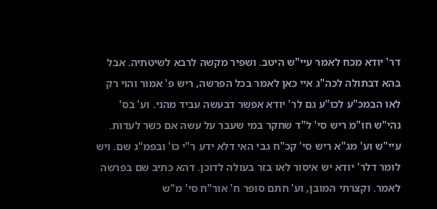דר' יודא מכח לאמר עיי"ש היטב. ושפיר מקשה לרבא לשיטתיה. אבל בהא דבתולה לכה"ג איי כאן לאמר בכל הפרשה, ריש פ' אמור והוי רק לאו הבמכ"ע לכו"ע גם לר' יודא אפשר דבעשה עביד מהני. וע' בס' נהי"ש חו"מ ריש סי' ל"ד שחקר במי שעבר על עשה אם כשר לעדות. עיי"ש וע' מג"א ריש סי' קכ"ח גבי האי דלא ידע ר"י כו' ובפמ"ג שם. ויש לומר דלר' יודא יש איסור לאו בזר בעולה לדוכן. דהא כתיב שם בפרשה לאמר. וקצרתי המובן, וע' חתם סופר ח' אור"ח סי' מ"ש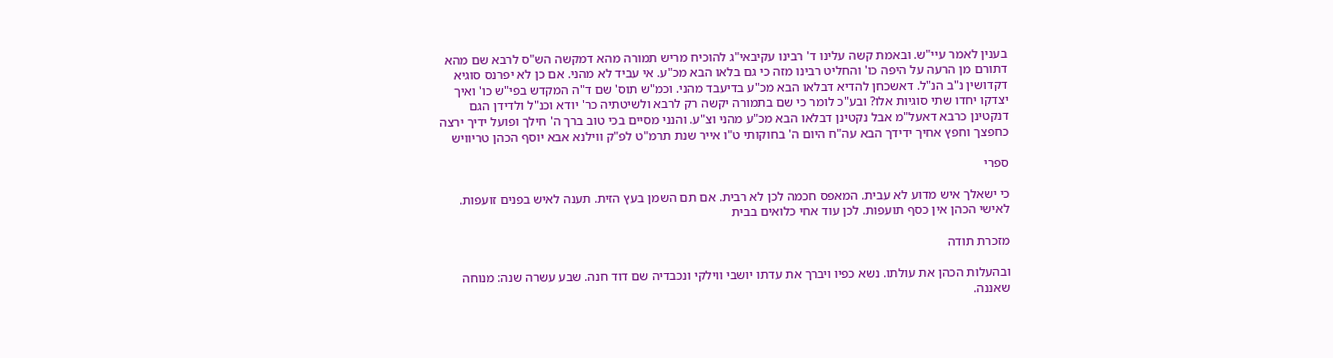בענין לאמר עיי"ש. ובאמת קשה עלינו ד' רבינו עקיבאי"ג להוכיח מריש תמורה מהא דמקשה הש"ס לרבא שם מהא דתורם מן הרעה על היפה כו' והחליט רבינו מזה כי גם בלאו הבא מכ"ע. אי עביד לא מהני. אם כן לא יפרנס סוגיא דקדושין נ"ב הנ"ל. דאשכחן להדיא דבלאו הבא מכ"ע בדיעבד מהני. וכמ"ש תוס' שם ד"ה המקדש בפי"ש כו' ואיך יצדקו יחדו שתי סוגיות אלו? ובע"כ לומר כי שם בתמורה יקשה רק לרבא ולשיטתיה כר' יודא וכנ"ל ולדידן הגם דנקטינן כרבא דאעל"מ אבל נקטינן דבלאו הבא מכ"ע מהני וצ"ע. והנני מסיים בכי טוב ברך ה' חילך ופועל ידיך ירצה כחפצך וחפץ אחיך ידידך הבא עה"ח היום ה' בחוקותי ט"ו אייר שנת תרמ"ט לפ"ק ווילנא אבא יוסף הכהן טריוויש

ספרי

כי ישאלך איש מדוע לא עבית. המאפס חכמה לכן לא רבית. אם תם השמן בעץ הזית. תענה לאיש בפנים זועפות. לאישי הכהן אין כסף תועפות. לכן עוד אחי כלואים בבית

מזכרת תודה

ובהעלות הכהן את עולתו. נשא כפיו ויברך את עדתו יושבי ווילקי ונכבדיה שם דוד חנה. שבע עשרה שנה: מנוחה שאננה.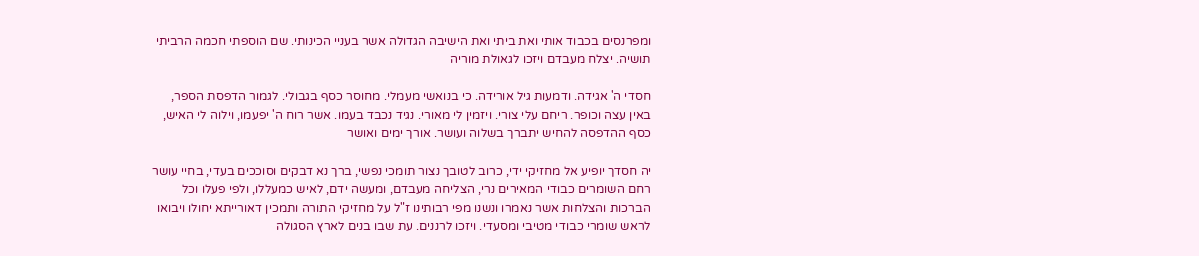ומפרנסים בכבוד אותי ואת ביתי ואת הישיבה הגדולה אשר בעניי הכינותי. שם הוספתי חכמה הרביתי תושיה. יצלח מעבדם ויזכו לגאולת מוריה

חסדי ה' אגידה. ודמעות גיל אורידה. כי בנואשי מעמלי. מחוסר כסף בגבולי. לגמור הדפסת הספר, באין עצה וכופר. ריחם עלי צורי. ויזמין לי מאורי. נגיד נכבד בעמו. אשר רוח ה' יפעמו, וילוה לי האיש, כסף ההדפסה להחיש יתברך בשלוה ועושר. אורך ימים ואושר

יה חסדך יופיע אל מחזיקי ידי, כרוב לטובך נצור תומכי נפשי, ברך נא דבקים וסוככים בעדי, בחיי עושר רחם השומרים כבודי המאירים נרי, הצליחה מעבדם, ומעשה ידם, לאיש כמעללו, ולפי פעלו וכל הברכות והצלחות אשר נאמרו ונשנו מפי רבותינו ז"ל על מחזיקי התורה ותמכין דאורייתא יחולו ויבואו לראש שומרי כבודי מטיבי ומסעדי. ויזכו לרננים. עת שבו בנים לארץ הסגולה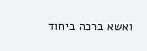ואשא ברכה ביחוד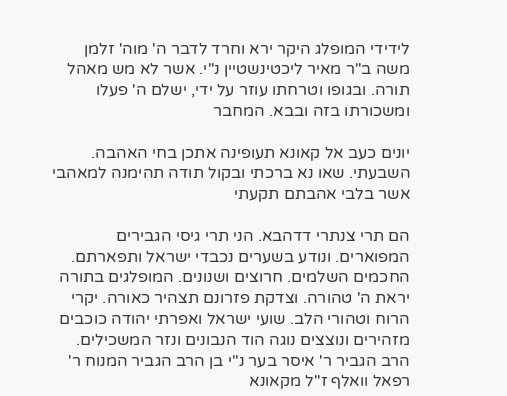לידידי המופלג היקר ירא וחרד לדבר ה' מוה' זלמן משה ב"ר מאיר ליכטינשטיין נ"י. אשר לא מש מאהל תורה. ובגופו וטרחתו עוזר על ידי, ישלם ה' פעלו ומשכורתו בזה ובבא. המחבר

יונים כעב אל קאונא תעופינה אתכן בחי האהבה. השבעתי. שאו נא ברכתי ובקול תודה תהימנה למאהבי אשר בלבי אהבתם תקעתי

הם תרי צנתרי דדהבא. הני תרי גיסי הגבירים המפוארים. ונודע בשערים נכבדי ישראל ותפארתם. החכמים השלמים. חרוצים ושנונים. המופלגים בתורה יראת ה' טהורה. וצדקת פזרונם תצהיר כאורה. יקרי הרוח וטהורי הלב. שועי ישראל ואפרתי יהודה כוכבים מזהירים ונוצצים נוגה הוד הנבונים ונזר המשכילים. הרב הגביר ר' איסר בער נ"י בן הרב הגביר המנוח ר' רפאל וואלף ז"ל מקאונא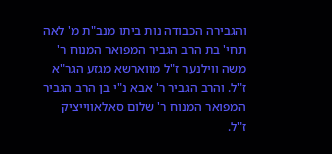והגבירה הכבודה נות ביתו מנב"ת מ' לאה תחי' בת הרב הגביר המפואר המנוח ר' משה ווילנער ז"ל מווארשא מגזע הגר"א ז"ל. והרב הגביר ר' אבא נ"י בן הרב הגביר המפואר המנוח ר' שלום סאלאווייציק ז"ל.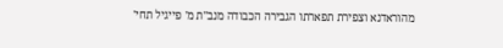מהוראדנא וצפירת תפארתו הגבירה הכבודה מנב"ת מ' פייגיל תחי'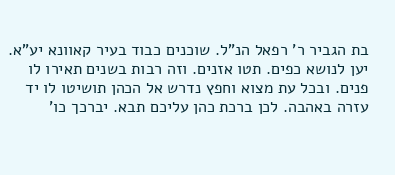בת הגביר ר' רפאל הנ"ל. שוכנים כבוד בעיר קאוונא יע"א. יען לנושא כפים. תטו אזנים. וזה רבות בשנים תאירו לו פנים. ובכל עת מצוא וחפץ נדרש אל הכהן תושיטו לו יד עזרה באהבה. לכן ברכת כהן עליכם תבא. יברכך כו'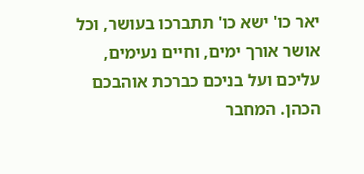יאר כו' ישא כו' תתברכו בעושר, וכל אושר אורך ימים, וחיים נעימים, עליכם ועל בניכם כברכת אוהבכם הכהן. המחבר